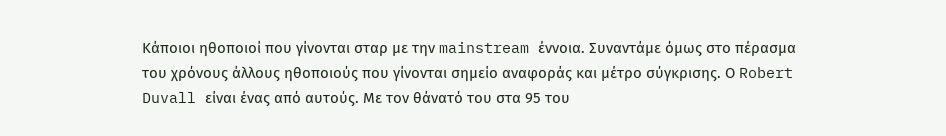Κάποιοι ηθοποιοί που γίνονται σταρ με την mainstream έννοια. Συναντάμε όμως στο πέρασμα του χρόνους άλλους ηθοποιούς που γίνονται σημείο αναφοράς και μέτρο σύγκρισης. Ο Robert Duvall είναι ένας από αυτούς. Με τον θάνατό του στα 95 του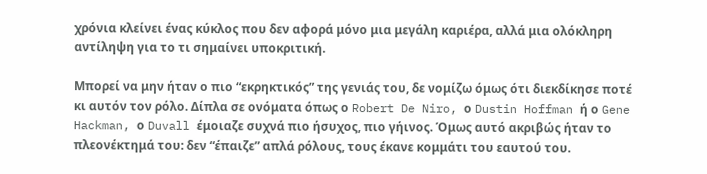χρόνια κλείνει ένας κύκλος που δεν αφορά μόνο μια μεγάλη καριέρα, αλλά μια ολόκληρη αντίληψη για το τι σημαίνει υποκριτική.

Μπορεί να μην ήταν ο πιο “εκρηκτικός” της γενιάς του, δε νομίζω όμως ότι διεκδίκησε ποτέ κι αυτόν τον ρόλο. Δίπλα σε ονόματα όπως ο Robert De Niro, ο Dustin Hoffman ή ο Gene Hackman, ο Duvall έμοιαζε συχνά πιο ήσυχος, πιο γήινος. Όμως αυτό ακριβώς ήταν το πλεονέκτημά του: δεν “έπαιζε” απλά ρόλους, τους έκανε κομμάτι του εαυτού του.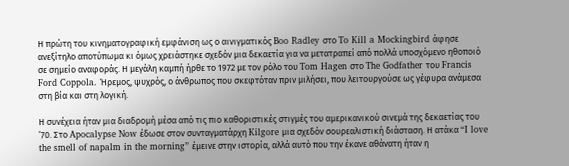Η πρώτη του κινηματογραφική εμφάνιση ως ο αινιγματικός Boo Radley στο To Kill a Mockingbird άφησε ανεξίτηλο αποτύπωμα κι όμως χρειάστηκε σχεδόν μια δεκαετία για να μετατραπεί από πολλά υποσχόμενο ηθοποιό σε σημείο αναφοράς. Η μεγάλη καμπή ήρθε το 1972 με τον ρόλο του Tom Hagen στο The Godfather του Francis Ford Coppola. Ήρεμος, ψυχρός, ο άνθρωπος που σκεφτόταν πριν μιλήσει, που λειτουργούσε ως γέφυρα ανάμεσα στη βία και στη λογική.

Η συνέχεια ήταν μια διαδρομή μέσα από τις πιο καθοριστικές στιγμές του αμερικανικού σινεμά της δεκαετίας του ’70. Στο Apocalypse Now έδωσε στον συνταγματάρχη Kilgore μια σχεδόν σουρεαλιστική διάσταση. Η ατάκα “I love the smell of napalm in the morning” έμεινε στην ιστορία, αλλά αυτό που την έκανε αθάνατη ήταν η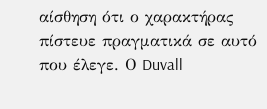αίσθηση ότι ο χαρακτήρας πίστευε πραγματικά σε αυτό που έλεγε. Ο Duvall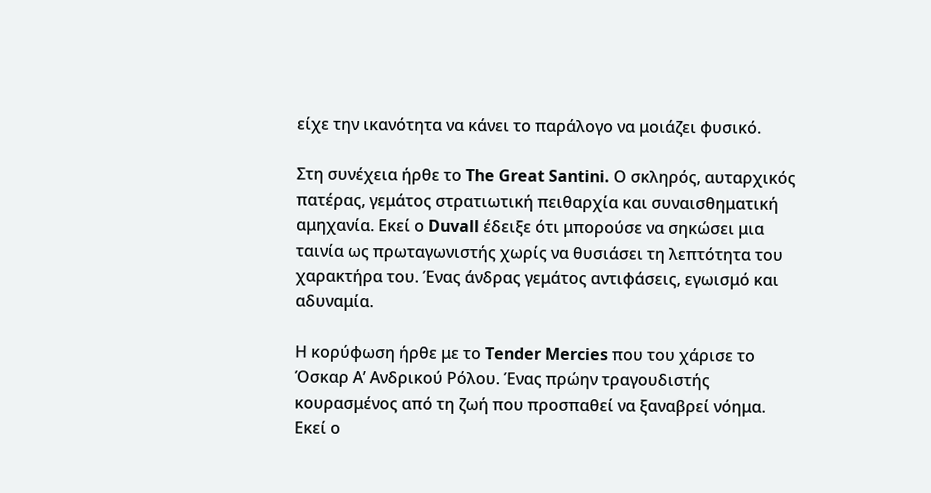είχε την ικανότητα να κάνει το παράλογο να μοιάζει φυσικό.

Στη συνέχεια ήρθε το The Great Santini. Ο σκληρός, αυταρχικός πατέρας, γεμάτος στρατιωτική πειθαρχία και συναισθηματική αμηχανία. Εκεί ο Duvall έδειξε ότι μπορούσε να σηκώσει μια ταινία ως πρωταγωνιστής χωρίς να θυσιάσει τη λεπτότητα του χαρακτήρα του. Ένας άνδρας γεμάτος αντιφάσεις, εγωισμό και αδυναμία.

Η κορύφωση ήρθε με το Tender Mercies που του χάρισε το Όσκαρ Α’ Ανδρικού Ρόλου. Ένας πρώην τραγουδιστής κουρασμένος από τη ζωή που προσπαθεί να ξαναβρεί νόημα. Εκεί ο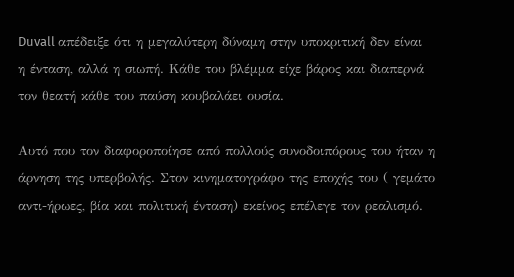Duvall απέδειξε ότι η μεγαλύτερη δύναμη στην υποκριτική δεν είναι η ένταση, αλλά η σιωπή. Κάθε του βλέμμα είχε βάρος και διαπερνά τον θεατή κάθε του παύση κουβαλάει ουσία.

Αυτό που τον διαφοροποίησε από πολλούς συνοδοιπόρους του ήταν η άρνηση της υπερβολής. Στον κινηματογράφο της εποχής του ( γεμάτο αντι-ήρωες, βία και πολιτική ένταση) εκείνος επέλεγε τον ρεαλισμό.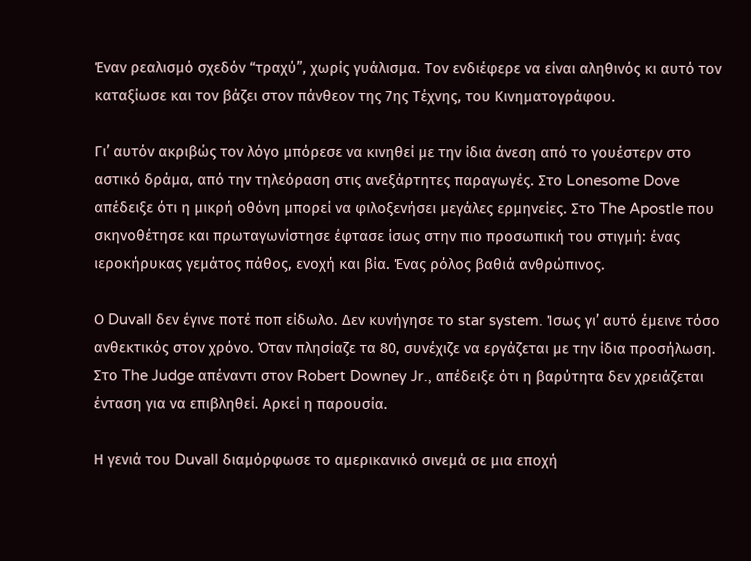Έναν ρεαλισμό σχεδόν “τραχύ”, χωρίς γυάλισμα. Τον ενδιέφερε να είναι αληθινός κι αυτό τον καταξίωσε και τον βάζει στον πάνθεον της 7ης Τέχνης, του Κινηματογράφου.

Γι’ αυτόν ακριβώς τον λόγο μπόρεσε να κινηθεί με την ίδια άνεση από το γουέστερν στο αστικό δράμα, από την τηλεόραση στις ανεξάρτητες παραγωγές. Στο Lonesome Dove απέδειξε ότι η μικρή οθόνη μπορεί να φιλοξενήσει μεγάλες ερμηνείες. Στο The Apostle που σκηνοθέτησε και πρωταγωνίστησε έφτασε ίσως στην πιο προσωπική του στιγμή: ένας ιεροκήρυκας γεμάτος πάθος, ενοχή και βία. Ένας ρόλος βαθιά ανθρώπινος.

Ο Duvall δεν έγινε ποτέ ποπ είδωλο. Δεν κυνήγησε το star system. Ίσως γι’ αυτό έμεινε τόσο ανθεκτικός στον χρόνο. Όταν πλησίαζε τα 80, συνέχιζε να εργάζεται με την ίδια προσήλωση. Στο The Judge απέναντι στον Robert Downey Jr., απέδειξε ότι η βαρύτητα δεν χρειάζεται ένταση για να επιβληθεί. Αρκεί η παρουσία.

Η γενιά του Duvall διαμόρφωσε το αμερικανικό σινεμά σε μια εποχή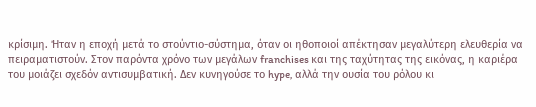κρίσιμη. Ήταν η εποχή μετά το στούντιο-σύστημα, όταν οι ηθοποιοί απέκτησαν μεγαλύτερη ελευθερία να πειραματιστούν. Στον παρόντα χρόνο των μεγάλων franchises και της ταχύτητας της εικόνας, η καριέρα του μοιάζει σχεδόν αντισυμβατική. Δεν κυνηγούσε το hype, αλλά την ουσία του ρόλου κι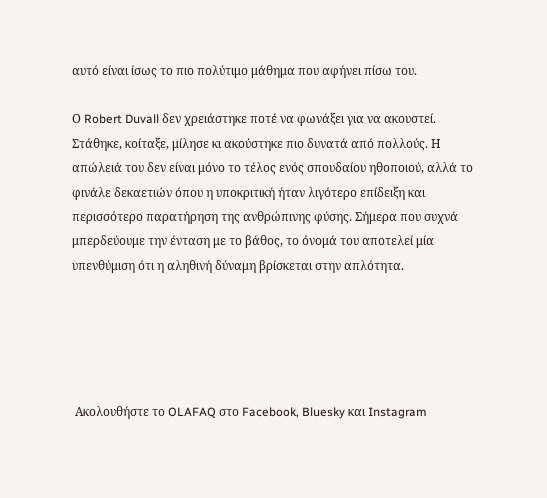αυτό είναι ίσως το πιο πολύτιμο μάθημα που αφήνει πίσω του.

Ο Robert Duvall δεν χρειάστηκε ποτέ να φωνάξει για να ακουστεί. Στάθηκε, κοίταξε, μίλησε κι ακούστηκε πιο δυνατά από πολλούς. Η απώλειά του δεν είναι μόνο το τέλος ενός σπουδαίου ηθοποιού, αλλά το φινάλε δεκαετιών όπου η υποκριτική ήταν λιγότερο επίδειξη και περισσότερο παρατήρηση της ανθρώπινης φύσης. Σήμερα που συχνά μπερδεύουμε την ένταση με το βάθος, το όνομά του αποτελεί μία υπενθύμιση ότι η αληθινή δύναμη βρίσκεται στην απλότητα.





 Ακολουθήστε το OLAFAQ στο Facebook, Bluesky και Instagram